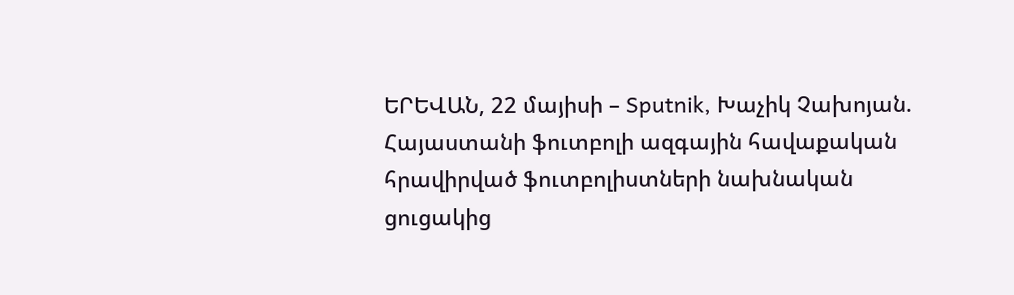ԵՐԵՎԱՆ, 22 մայիսի – Sputnik, Խաչիկ Չախոյան. Հայաստանի ֆուտբոլի ազգային հավաքական հրավիրված ֆուտբոլիստների նախնական ցուցակից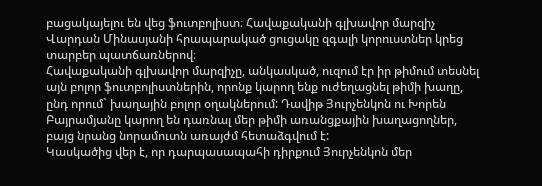բացակայելու են վեց ֆուտբոլիստ։ Հավաքականի գլխավոր մարզիչ Վարդան Մինասյանի հրապարակած ցուցակը զգալի կորուստներ կրեց տարբեր պատճառներով։
Հավաքականի գլխավոր մարզիչը, անկասկած, ուզում էր իր թիմում տեսնել այն բոլոր ֆուտբոլիստներին, որոնք կարող ենք ուժեղացնել թիմի խաղը, ընդ որում` խաղային բոլոր օղակներում: Դավիթ Յուրչենկոն ու Խորեն Բայրամյանը կարող են դառնալ մեր թիմի առանցքային խաղացողներ, բայց նրանց նորամուտն առայժմ հետաձգվում է:
Կասկածից վեր է, որ դարպասապահի դիրքում Յուրչենկոն մեր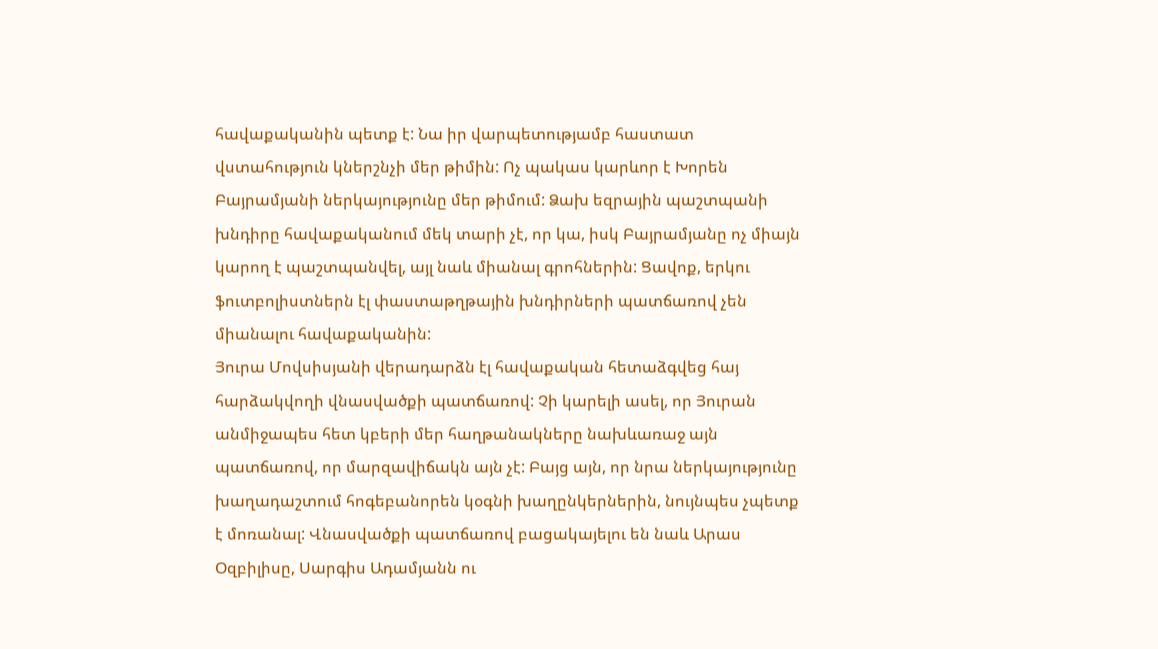հավաքականին պետք է: Նա իր վարպետությամբ հաստատ վստահություն կներշնչի մեր թիմին: Ոչ պակաս կարևոր է Խորեն Բայրամյանի ներկայությունը մեր թիմում: Ձախ եզրային պաշտպանի խնդիրը հավաքականում մեկ տարի չէ, որ կա, իսկ Բայրամյանը ոչ միայն կարող է պաշտպանվել, այլ նաև միանալ գրոհներին: Ցավոք, երկու ֆուտբոլիստներն էլ փաստաթղթային խնդիրների պատճառով չեն միանալու հավաքականին:
Յուրա Մովսիսյանի վերադարձն էլ հավաքական հետաձգվեց հայ հարձակվողի վնասվածքի պատճառով: Չի կարելի ասել, որ Յուրան անմիջապես հետ կբերի մեր հաղթանակները նախևառաջ այն պատճառով, որ մարզավիճակն այն չէ: Բայց այն, որ նրա ներկայությունը խաղադաշտում հոգեբանորեն կօգնի խաղընկերներին, նույնպես չպետք է մոռանալ: Վնասվածքի պատճառով բացակայելու են նաև Արաս Օզբիլիսը, Սարգիս Ադամյանն ու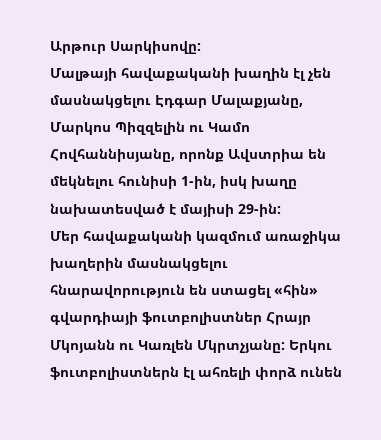Արթուր Սարկիսովը:
Մալթայի հավաքականի խաղին էլ չեն մասնակցելու Էդգար Մալաքյանը, Մարկոս Պիզզելին ու Կամո Հովհաննիսյանը, որոնք Ավստրիա են մեկնելու հունիսի 1-ին, իսկ խաղը նախատեսված է մայիսի 29-ին:
Մեր հավաքականի կազմում առաջիկա խաղերին մասնակցելու հնարավորություն են ստացել «հին» գվարդիայի ֆուտբոլիստներ Հրայր Մկոյանն ու Կառլեն Մկրտչյանը: Երկու ֆուտբոլիստներն էլ ահռելի փորձ ունեն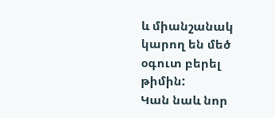և միանշանակ կարող են մեծ օգուտ բերել թիմին:
Կան նաև նոր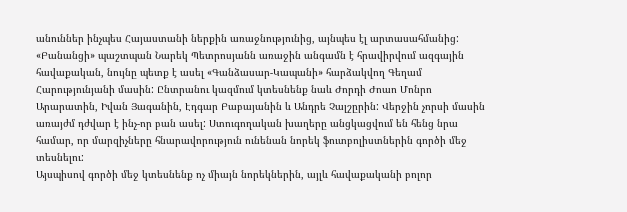անուններ ինչպես Հայաստանի ներքին առաջնությունից, այնպես էլ արտասահմանից:
«Բանանցի» պաշտպան Նարեկ Պետրոսյանն առաջին անգամն է հրավիրվում ազգային հավաքական, նույնը պետք է ասել «Գանձասար-Կապանի» հարձակվող Գեղամ Հարությունյանի մասին: Ընտրանու կազմում կտեսնենք նաև Ժորդի Ժոաո Մոնրո Արարատին, Իվան Յագանին, Էդգար Բաբայանին և Անդրե Չալշըրին: Վերջին չորսի մասին առայժմ դժվար է ինչ-որ բան ասել: Ստուգողական խաղերը անցկացվում են հենց նրա համար, որ մարզիչները հնարավորություն ունենան նորեկ ֆուտբոլիստներին գործի մեջ տեսնելու:
Այսպիսով գործի մեջ կտեսնենք ոչ միայն նորեկներին, այլև հավաքականի բոլոր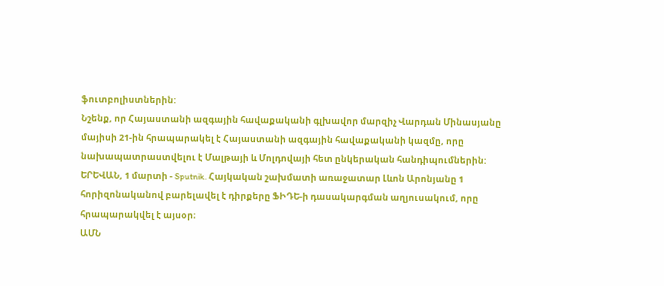ֆուտբոլիստներին:
Նշենք, որ Հայաստանի ազգային հավաքականի գլխավոր մարզիչ Վարդան Մինասյանը մայիսի 21-ին հրապարակել է Հայաստանի ազգային հավաքականի կազմը, որը նախապատրաստվելու է Մալթայի և Մոլդովայի հետ ընկերական հանդիպումներին:
ԵՐԵՎԱՆ, 1 մարտի - Sputnik. Հայկական շախմատի առաջատար Լևոն Արոնյանը 1 հորիզոնականով բարելավել է դիրքերը ՖԻԴԵ-ի դասակարգման աղյուսակում, որը հրապարակվել է այսօր։
ԱՄՆ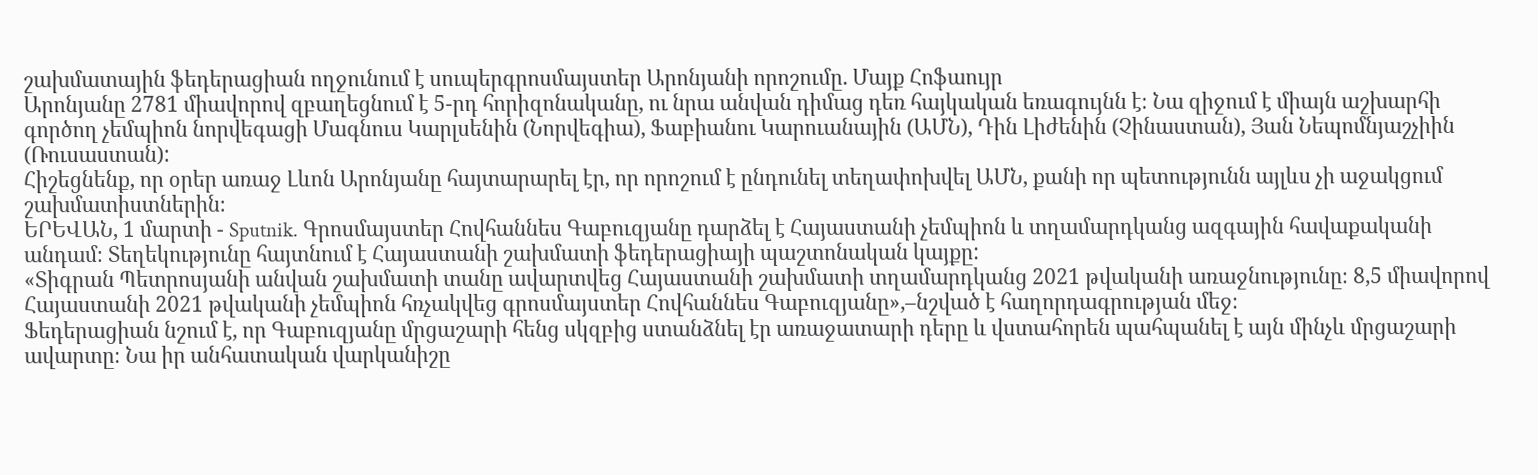շախմատային ֆեդերացիան ողջունում է սուպերգրոսմայստեր Արոնյանի որոշումը. Մայք Հոֆաույր
Արոնյանը 2781 միավորով զբաղեցնում է 5-րդ հորիզոնականը, ու նրա անվան դիմաց դեռ հայկական եռագույնն է։ Նա զիջում է միայն աշխարհի գործող չեմպիոն նորվեգացի Մագնուս Կարլսենին (Նորվեգիա), Ֆաբիանու Կարուանային (ԱՄՆ), Դին Լիժենին (Չինաստան), Յան Նեպոմնյաշչիին (Ռուսաստան):
Հիշեցնենք, որ օրեր առաջ Լևոն Արոնյանը հայտարարել էր, որ որոշում է ընդունել տեղափոխվել ԱՄՆ, քանի որ պետությունն այլևս չի աջակցում շախմատիստներին։
ԵՐԵՎԱՆ, 1 մարտի - Sputnik. Գրոսմայստեր Հովհաննես Գաբուզյանը դարձել է Հայաստանի չեմպիոն և տղամարդկանց ազգային հավաքականի անդամ։ Տեղեկությունը հայտնում է Հայաստանի շախմատի ֆեդերացիայի պաշտոնական կայքը:
«Տիգրան Պետրոսյանի անվան շախմատի տանը ավարտվեց Հայաստանի շախմատի տղամարդկանց 2021 թվականի առաջնությունը։ 8,5 միավորով Հայաստանի 2021 թվականի չեմպիոն հռչակվեց գրոսմայստեր Հովհաննես Գաբուզյանը»,–նշված է հաղորդագրության մեջ։
Ֆեդերացիան նշում է, որ Գաբուզյանը մրցաշարի հենց սկզբից ստանձնել էր առաջատարի դերը և վստահորեն պահպանել է այն մինչև մրցաշարի ավարտը։ Նա իր անհատական վարկանիշը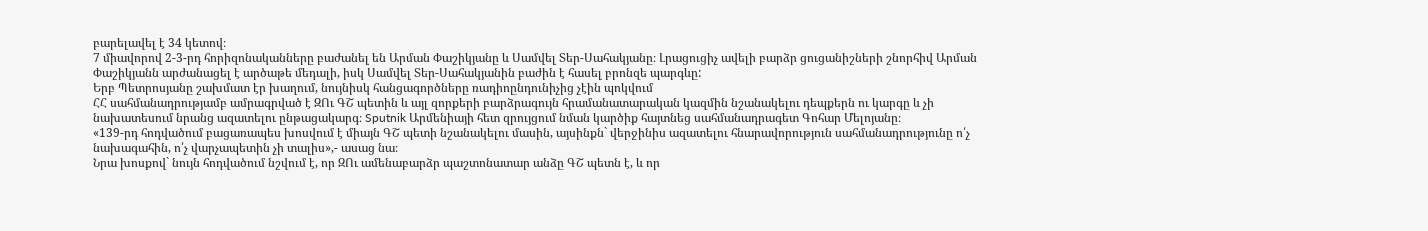բարելավել է 34 կետով։
7 միավորով 2-3-րդ հորիզոնականները բաժանել են Արման Փաշիկյանը և Սամվել Տեր-Սահակյանը։ Լրացուցիչ ավելի բարձր ցուցանիշների շնորհիվ Արման Փաշիկյանն արժանացել է արծաթե մեդալի, իսկ Սամվել Տեր-Սահակյանին բաժին է հասել բրոնզե պարգևը:
Երբ Պետրոսյանը շախմատ էր խաղում, նույնիսկ հանցագործները ռադիոընդունիչից չէին պոկվում
ՀՀ սահմանադրությամբ ամրագրված է ԶՈւ ԳՇ պետին և այլ զորքերի բարձրագույն հրամանատարական կազմին նշանակելու դեպքերն ու կարգը և չի նախատեսում նրանց ազատելու ընթացակարգ։ Sputnik Արմենիայի հետ զրույցում նման կարծիք հայտնեց սահմանադրագետ Գոհար Մելոյանը։
«139-րդ հոդվածում բացառապես խոսվում է միայն ԳՇ պետի նշանակելու մասին, այսինքն` վերջինիս ազատելու հնարավորություն սահմանադրությունը ո՛չ նախագահին, ո՛չ վարչապետին չի տալիս»,- ասաց նա։
Նրա խոսքով` նույն հոդվածում նշվում է, որ ԶՈւ ամենաբարձր պաշտոնատար անձը ԳՇ պետն է, և որ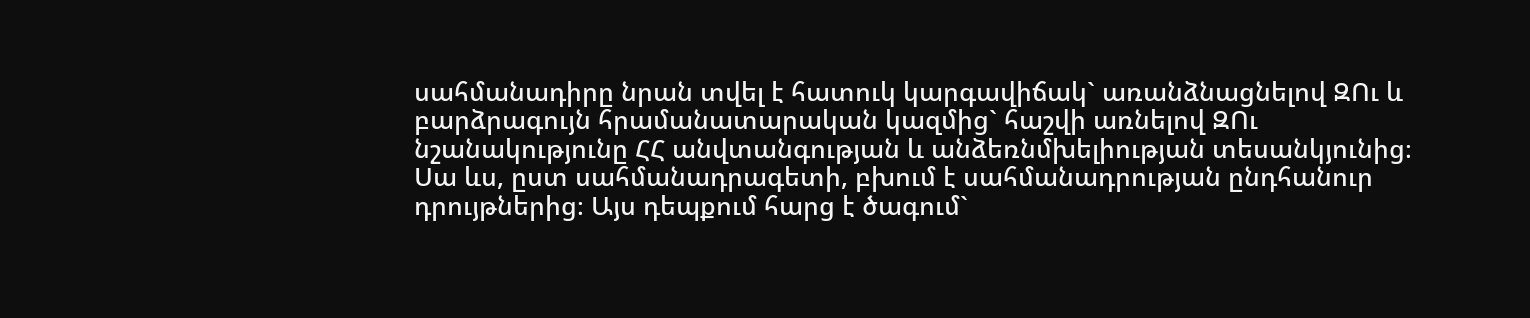սահմանադիրը նրան տվել է հատուկ կարգավիճակ` առանձնացնելով ԶՈւ և բարձրագույն հրամանատարական կազմից` հաշվի առնելով ԶՈւ նշանակությունը ՀՀ անվտանգության և անձեռնմխելիության տեսանկյունից։ Սա ևս, ըստ սահմանադրագետի, բխում է սահմանադրության ընդհանուր դրույթներից։ Այս դեպքում հարց է ծագում`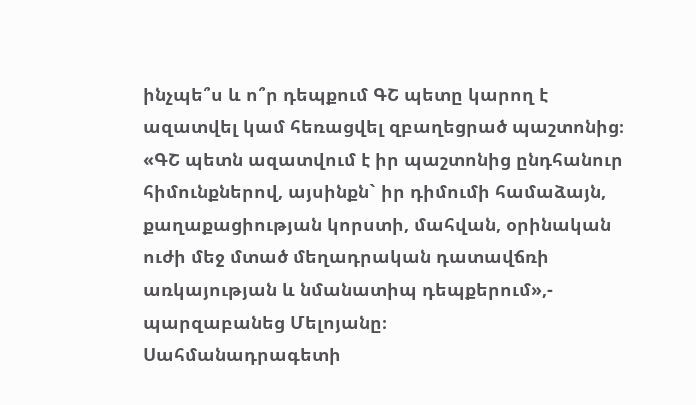ինչպե՞ս և ո՞ր դեպքում ԳՇ պետը կարող է ազատվել կամ հեռացվել զբաղեցրած պաշտոնից։
«ԳՇ պետն ազատվում է իր պաշտոնից ընդհանուր հիմունքներով, այսինքն` իր դիմումի համաձայն, քաղաքացիության կորստի, մահվան, օրինական ուժի մեջ մտած մեղադրական դատավճռի առկայության և նմանատիպ դեպքերում»,- պարզաբանեց Մելոյանը։
Սահմանադրագետի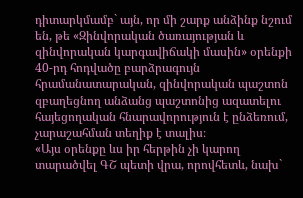դիտարկմամբ` այն, որ մի շարք անձինք նշում են, թե «Զինվորական ծառայության և զինվորական կարգավիճակի մասին» օրենքի 40-րդ հոդվածը բարձրագույն հրամանատարական, զինվորական պաշտոն զբաղեցնող անձանց պաշտոնից ազատելու հայեցողական հնարավորություն է ընձեռում, չարաշահման տեղիք է տալիս։
«Այս օրենքը ևս իր հերթին չի կարող տարածվել ԳՇ պետի վրա, որովհետև, նախ`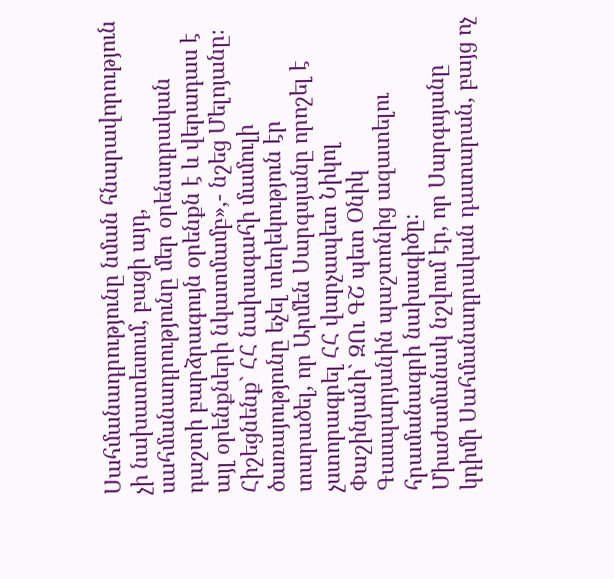Սահմանադրությունը նման հնարավորություն չի նախատեսում, բացի այդ, սահմանադրությունը մեր օրենսդրական դաշտի բարձրագույն օրենքն է և վերադաս է այլ օրենքների նկատմամբ»,- նշեց Մելոյանը։
Հիշեցնենք` ՀՀ նախագահի մամուլի ծառայությունը եչել տեղեկություն էր տարածել, որ Արմեն Սարգսյանը որոշել է չստորագրել ՀՀ վարչապետ Նիկոլ Փաշինյանի` ԶՈւ ԳՇ պետ Օնիկ Գասպարյանին պաշտոնից ազատելու հրամանագրի նախագիծը։
Միաժամանակ նշվում էր, որ Սարգսյանը կդիմի Սահմանադրական դատարան, բայց ոչ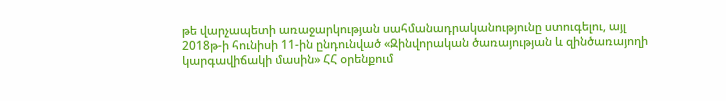թե վարչապետի առաջարկության սահմանադրականությունը ստուգելու, այլ 2018թ-ի հունիսի 11-ին ընդունված «Զինվորական ծառայության և զինծառայողի կարգավիճակի մասին» ՀՀ օրենքում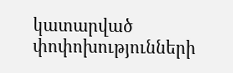կատարված փոփոխությունների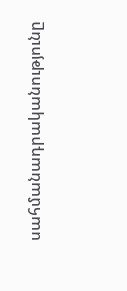սահմանադրականությունը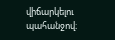վիճարկելու պահանջով։